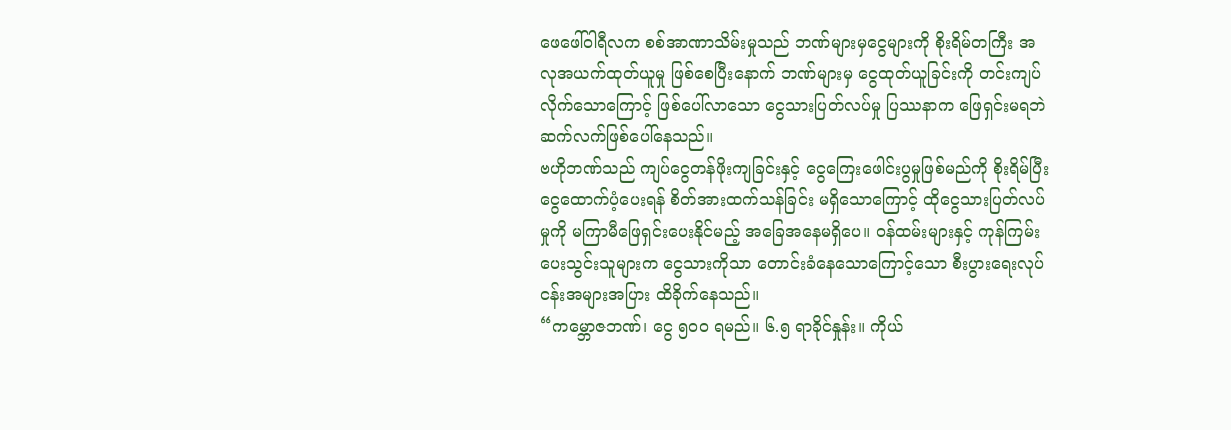ဖေဖေါ်ဝါရီလက စစ်အာဏာသိမ်းမှုသည် ဘဏ်များမှငွေများကို စိုးရိမ်တကြီး အလုအယက်ထုတ်ယူမှု ဖြစ်စေပြီးနောက် ဘဏ်များမှ ငွေထုတ်ယူခြင်းကို တင်းကျပ်လိုက်သောကြောင့် ဖြစ်ပေါ်လာသော ငွေသားပြတ်လပ်မှု ပြဿနာက ဖြေရှင်းမရဘဲ ဆက်လက်ဖြစ်ပေါ်နေသည်။
ဗဟိုဘဏ်သည် ကျပ်ငွေတန်ဖိုးကျခြင်းနှင့် ငွေကြေးဖေါင်းပွမှုဖြစ်မည်ကို စိုးရိမ်ပြီး ငွေထောက်ပံ့ပေးရန် စိတ်အားထက်သန်ခြင်း မရှိသောကြောင့် ထိုငွေသားပြတ်လပ်မှုကို မကြာမီဖြေရှင်းပေးနိုင်မည့် အခြေအနေမရှိပေ။ ဝန်ထမ်းများနှင့် ကုန်ကြမ်းပေးသွင်းသူများက ငွေသားကိုသာ တောင်းခံနေသောကြောင့်သော စီးပွားရေးလုပ်ငန်းအများအပြား ထိခိုက်နေသည်။
“ကမ္ဘောဇဘဏ်၊ ငွေ ၅၀၀ ရမည်။ ၆.၅ ရာခိုင်နှုန်း။ ကိုယ်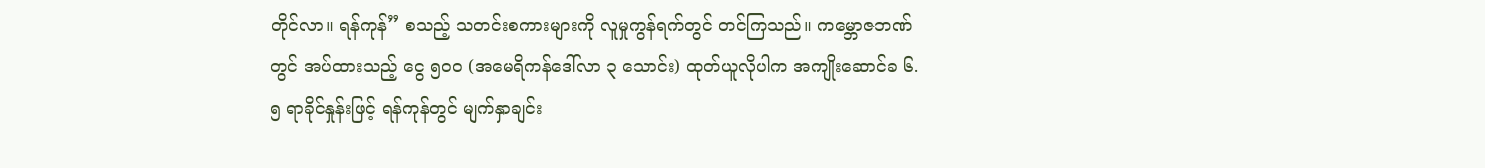တိုင်လာ။ ရန်ကုန်” စသည့် သတင်းစကားများကို လူမှုကွန်ရက်တွင် တင်ကြသည်။ ကမ္ဘောဇဘဏ်တွင် အပ်ထားသည့် ငွေ ၅၀၀ (အမေရိကန်ဒေါ်လာ ၃ သောင်း) ထုတ်ယူလိုပါက အကျိုးဆောင်ခ ၆.၅ ရာခိုင်နှုန်းဖြင့် ရန်ကုန်တွင် မျက်နှာချင်း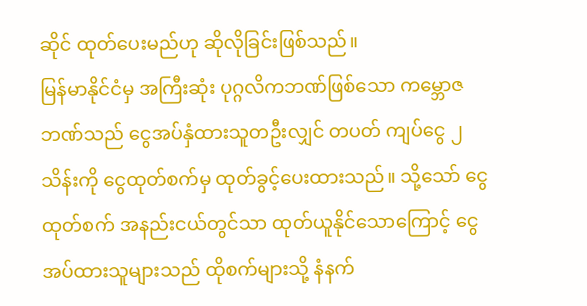ဆိုင် ထုတ်ပေးမည်ဟု ဆိုလိုခြင်းဖြစ်သည်။
မြန်မာနိုင်ငံမှ အကြီးဆုံး ပုဂ္ဂလိကဘဏ်ဖြစ်သော ကမ္ဘောဇဘဏ်သည် ငွေအပ်နှံထားသူတဦးလျှင် တပတ် ကျပ်ငွေ ၂ သိန်းကို ငွေထုတ်စက်မှ ထုတ်ခွင့်ပေးထားသည်။ သို့သော် ငွေထုတ်စက် အနည်းငယ်တွင်သာ ထုတ်ယူနိုင်သောကြောင့် ငွေအပ်ထားသူများသည် ထိုစက်များသို့ နံနက်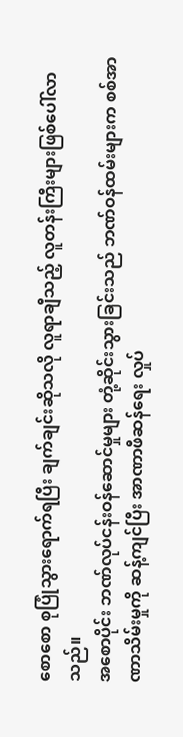စောစော စုပြုံသွားရောက်ရပြီး ချက်ချင်းဆိုသလို လူရာချီသည့် လူတန်းကြီးများဖြစ်ပေါ်လာသည်။
အစောပိုင်း ဘဏ်လုပ်ငန်းဝန်ဆောင်မှုများ တုံ့ဆိုင်းသွားခြင်းသည် ဘဏ်ဝန်ထမ်းများက စစ်အာဏာသိမ်းမှုကို ဆန့်ကျင်ပြီး အာဏာဖီဆန်ရေး လှုပ်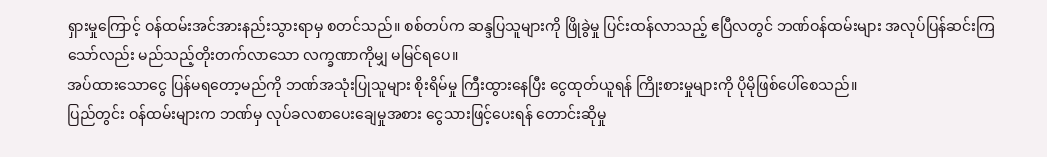ရှားမှုကြောင့် ဝန်ထမ်းအင်အားနည်းသွားရာမှ စတင်သည်။ စစ်တပ်က ဆန္ဒပြသူများကို ဖြိုခွဲမှု ပြင်းထန်လာသည့် ဧပြီလတွင် ဘဏ်ဝန်ထမ်းများ အလုပ်ပြန်ဆင်းကြသော်လည်း မည်သည့်တိုးတက်လာသော လက္ခဏာကိုမျှ မမြင်ရပေ။
အပ်ထားသောငွေ ပြန်မရတော့မည်ကို ဘဏ်အသုံးပြုသူများ စိုးရိမ်မှု ကြီးထွားနေပြီး ငွေထုတ်ယူရန် ကြိုးစားမှုများကို ပိုမိုဖြစ်ပေါ်စေသည်။
ပြည်တွင်း ဝန်ထမ်းများက ဘဏ်မှ လုပ်ခလစာပေးချေမှုအစား ငွေသားဖြင့်ပေးရန် တောင်းဆိုမှု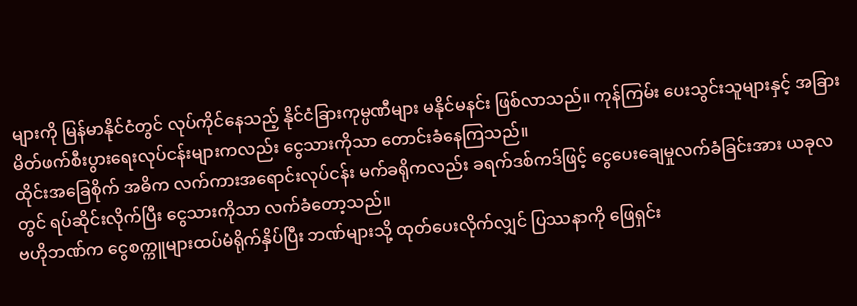များကို မြန်မာနိုင်ငံတွင် လုပ်ကိုင်နေသည့် နိုင်ငံခြားကုမ္ပဏီများ မနိုင်မနင်း ဖြစ်လာသည်။ ကုန်ကြမ်း ပေးသွင်းသူများနှင့် အခြား မိတ်ဖက်စီးပွားရေးလုပ်ငန်းများကလည်း ငွေသားကိုသာ တောင်းခံနေကြသည်။
ထိုင်းအခြေစိုက် အဓိက လက်ကားအရောင်းလုပ်ငန်း မက်ခရိုကလည်း ခရက်ဒစ်ကဒ်ဖြင့် ငွေပေးချေမှုလက်ခံခြင်းအား ယခုလတွင် ရပ်ဆိုင်းလိုက်ပြီး ငွေသားကိုသာ လက်ခံတော့သည်။
ဗဟိုဘဏ်က ငွေစက္ကူများထပ်မံရိုက်နှိပ်ပြီး ဘဏ်များသို့ ထုတ်ပေးလိုက်လျှင် ပြဿနာကို ဖြေရှင်း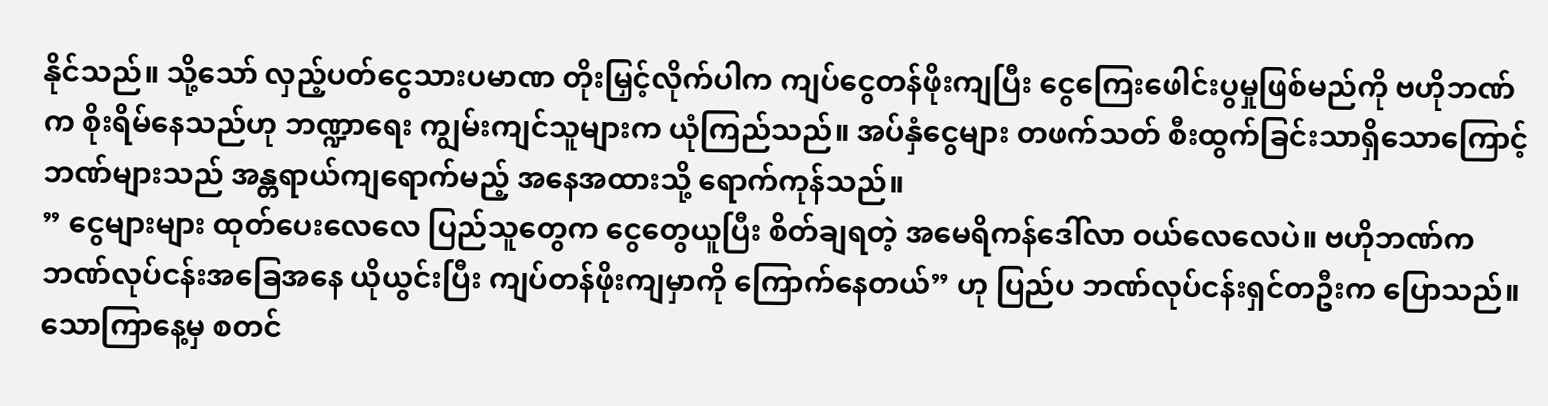နိုင်သည်။ သို့သော် လှည့်ပတ်ငွေသားပမာဏ တိုးမြှင့်လိုက်ပါက ကျပ်ငွေတန်ဖိုးကျပြီး ငွေကြေးဖေါင်းပွမှုဖြစ်မည်ကို ဗဟိုဘဏ်က စိုးရိမ်နေသည်ဟု ဘဏ္ဍာရေး ကျွမ်းကျင်သူများက ယုံကြည်သည်။ အပ်နှံငွေများ တဖက်သတ် စီးထွက်ခြင်းသာရှိသောကြောင့် ဘဏ်များသည် အန္တရာယ်ကျရောက်မည့် အနေအထားသို့ ရောက်ကုန်သည်။
” ငွေများများ ထုတ်ပေးလေလေ ပြည်သူတွေက ငွေတွေယူပြီး စိတ်ချရတဲ့ အမေရိကန်ဒေါ်လာ ဝယ်လေလေပဲ။ ဗဟိုဘဏ်က ဘဏ်လုပ်ငန်းအခြေအနေ ယိုယွင်းပြီး ကျပ်တန်ဖိုးကျမှာကို ကြောက်နေတယ်” ဟု ပြည်ပ ဘဏ်လုပ်ငန်းရှင်တဦးက ပြောသည်။
သောကြာနေ့မှ စတင်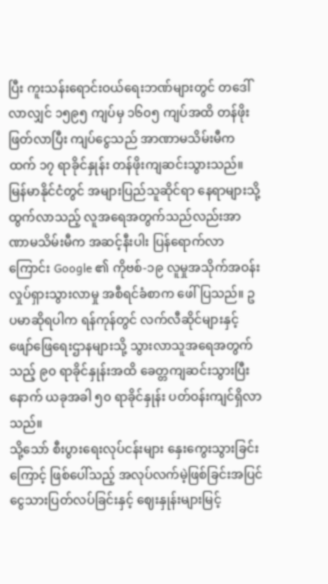ပြီး ကူးသန်းရောင်းဝယ်ရေးဘဏ်များတွင် တဒေါ်လာလျှင် ၁၅၉၅ ကျပ်မှ ၁၆၀၅ ကျပ်အထိ တန်ဖိုးဖြတ်လာပြီး ကျပ်ငွေသည် အာဏာမသိမ်းမီကထက် ၁၇ ရာခိုင်နှုန်း တန်ဖိုးကျဆင်းသွားသည်။
မြန်မာနိုင်ငံတွင် အများပြည်သူဆိုင်ရာ နေရာများသို့ ထွက်လာသည့် လူအရေအတွက်သည်လည်းအာဏာမသိမ်းမီက အဆင့်နီးပါး ပြန်ရောက်လာကြောင်း Google ၏ ကိုဗစ်-၁၉ လူမှုအသိုက်အဝန်းလှုပ်ရှားသွားလာမှု အစီရင်ခံစာက ဖေါ်ပြသည်။ ဥပမာဆိုရပါက ရန်ကုန်တွင် လက်လီဆိုင်များနှင့် ဖျော်ဖြေရေးဌာနများသို့ သွားလာသူအရေအတွက်သည့် ၉၀ ရာခိုင်နှုန်းအထိ ခေတ္တကျဆင်းသွားပြီးနောက် ယခုအခါ ၅၀ ရာခိုင်နှုန်း ပတ်ဝန်းကျင်ရှိလာသည်။
သို့သော် စီးပွားရေးလုပ်ငန်းများ နှေးကွေးသွားခြင်းကြောင့် ဖြစ်ပေါ်သည့် အလုပ်လက်မဲ့ဖြစ်ခြင်းအပြင် ငွေသားပြတ်လပ်ခြင်းနှင့် ဈေးနှုန်းများမြင့်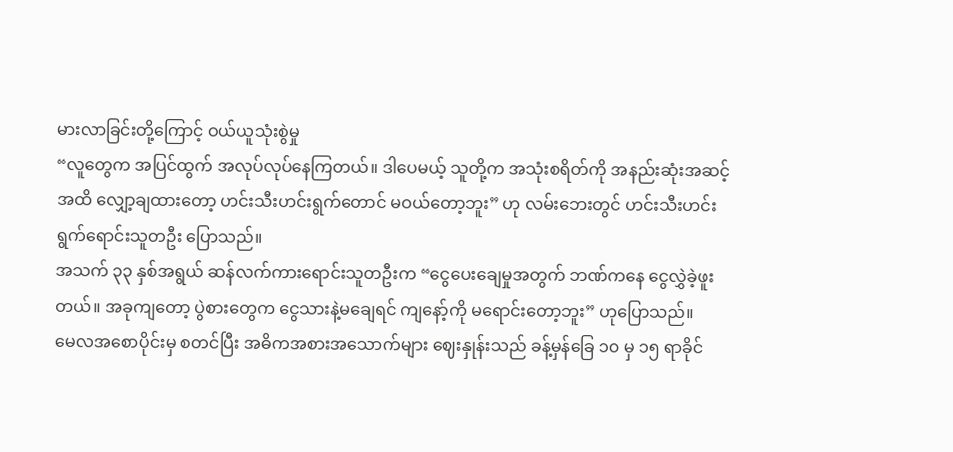မားလာခြင်းတို့ကြောင့် ဝယ်ယူသုံးစွဲမှု
“လူတွေက အပြင်ထွက် အလုပ်လုပ်နေကြတယ်။ ဒါပေမယ့် သူတို့က အသုံးစရိတ်ကို အနည်းဆုံးအဆင့်အထိ လျှော့ချထားတော့ ဟင်းသီးဟင်းရွက်တောင် မဝယ်တော့ဘူး” ဟု လမ်းဘေးတွင် ဟင်းသီးဟင်းရွက်ရောင်းသူတဦး ပြောသည်။
အသက် ၃၃ နှစ်အရွယ် ဆန်လက်ကားရောင်းသူတဦးက “ငွေပေးချေမှုအတွက် ဘဏ်ကနေ ငွေလွှဲခဲ့ဖူးတယ်။ အခုကျတော့ ပွဲစားတွေက ငွေသားနဲ့မချေရင် ကျနော့်ကို မရောင်းတော့ဘူး” ဟုပြောသည်။
မေလအစောပိုင်းမှ စတင်ပြီး အဓိကအစားအသောက်များ ဈေးနှုန်းသည် ခန့်မှန်ခြေ ၁၀ မှ ၁၅ ရာခိုင်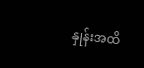နှုန်းအထိ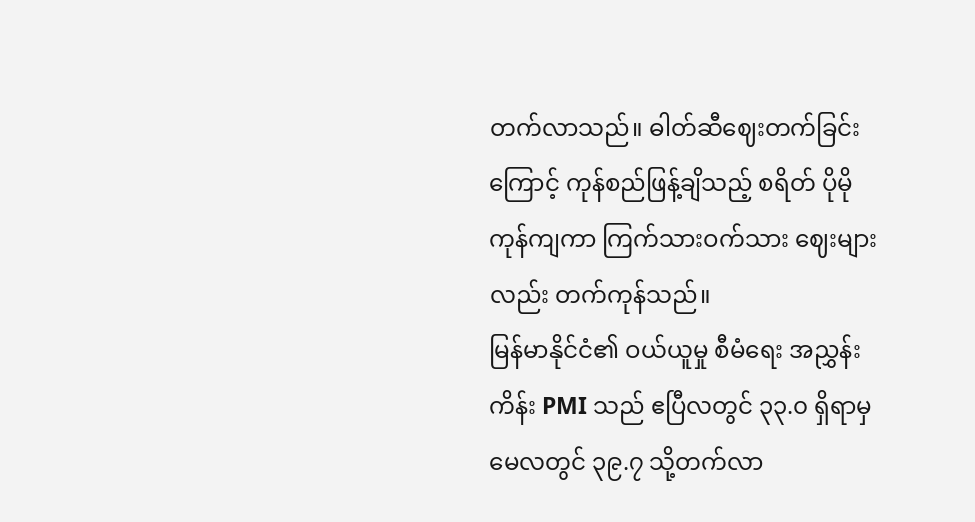တက်လာသည်။ ဓါတ်ဆီဈေးတက်ခြင်းကြောင့် ကုန်စည်ဖြန့်ချိသည့် စရိတ် ပိုမိုကုန်ကျကာ ကြက်သားဝက်သား ဈေးများလည်း တက်ကုန်သည်။
မြန်မာနိုင်ငံ၏ ဝယ်ယူမှု စီမံရေး အညွှန်းကိန်း PMI သည် ဧပြီလတွင် ၃၃.၀ ရှိရာမှ မေလတွင် ၃၉.၇ သို့တက်လာ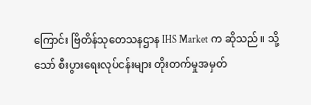ကြောင်း ဗြိတိန်သုတေသနဌာန IHS Market က ဆိုသည်။ သို့သော် စီးပွားရေးလုပ်ငန်းများ တိုးတက်မှုအမှတ်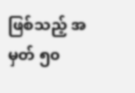ဖြစ်သည့် အမှတ် ၅၀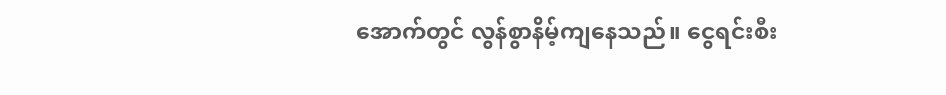အောက်တွင် လွန်စွာနိမ့်ကျနေသည်။ ငွေရင်းစီး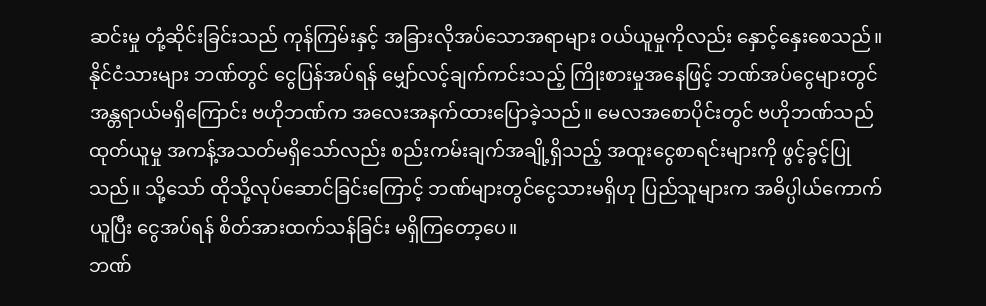ဆင်းမှု တုံ့ဆိုင်းခြင်းသည် ကုန်ကြမ်းနှင့် အခြားလိုအပ်သောအရာများ ဝယ်ယူမှုကိုလည်း နှောင့်နှေးစေသည်။
နိုင်ငံသားများ ဘဏ်တွင် ငွေပြန်အပ်ရန် မျှော်လင့်ချက်ကင်းသည့် ကြိုးစားမှုအနေဖြင့် ဘဏ်အပ်ငွေများတွင် အန္တရာယ်မရှိကြောင်း ဗဟိုဘဏ်က အလေးအနက်ထားပြောခဲ့သည်။ မေလအစောပိုင်းတွင် ဗဟိုဘဏ်သည် ထုတ်ယူမှု အကန့်အသတ်မရှိသော်လည်း စည်းကမ်းချက်အချို့ရှိသည့် အထူးငွေစာရင်းများကို ဖွင့်ခွင့်ပြုသည်။ သို့သော် ထိုသို့လုပ်ဆောင်ခြင်းကြောင့် ဘဏ်များတွင်ငွေသားမရှိဟု ပြည်သူများက အဓိပ္ပါယ်ကောက်ယူပြီး ငွေအပ်ရန် စိတ်အားထက်သန်ခြင်း မရှိကြတော့ပေ။
ဘဏ်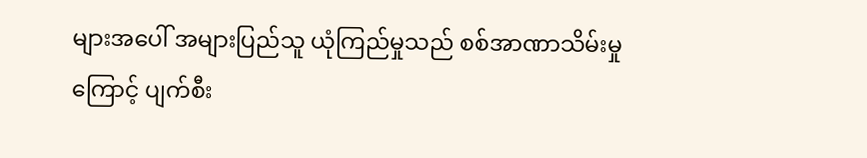များအပေါ် အများပြည်သူ ယုံကြည်မှုသည် စစ်အာဏာသိမ်းမှုကြောင့် ပျက်စီး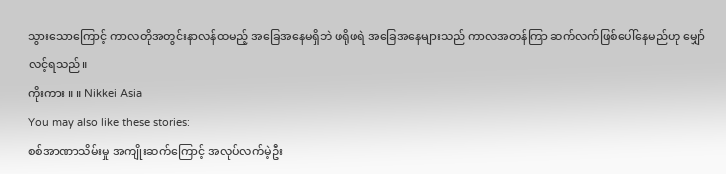သွားသောကြောင့် ကာလတိုအတွင်းနာလန်ထမည့် အခြေအနေမရှိဘဲ ဖရိုဖရဲ အခြေအနေများသည် ကာလအတန်ကြာ ဆက်လက်ဖြစ်ပေါ်နေမည်ဟု မျှော်လင့်ရသည်။
ကိုးကား ။ ။ Nikkei Asia
You may also like these stories:
စစ်အာဏာသိမ်းမှု အကျိုးဆက်ကြောင့် အလုပ်လက်မဲ့ဦး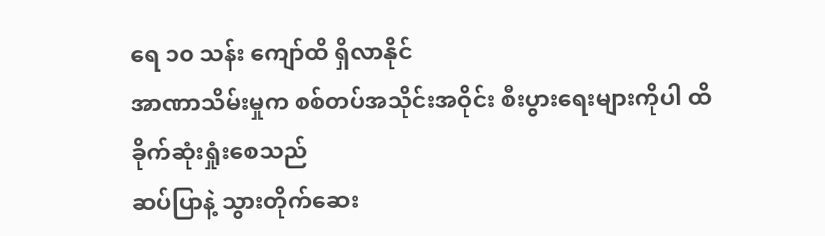ရေ ၁၀ သန်း ကျော်ထိ ရှိလာနိုင်
အာဏာသိမ်းမှုက စစ်တပ်အသိုင်းအဝိုင်း စီးပွားရေးများကိုပါ ထိခိုက်ဆုံးရှုံးစေသည်
ဆပ်ပြာနဲ့ သွားတိုက်ဆေး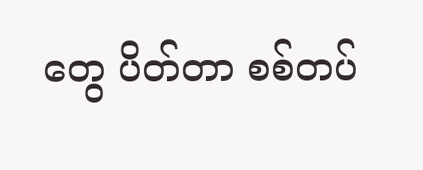တွေ ပိတ်တာ စစ်တပ်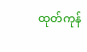ထုတ်ကုန်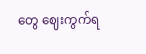တွေ ဈေးကွက်ရ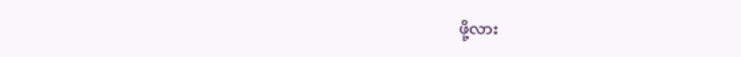ဖို့လား